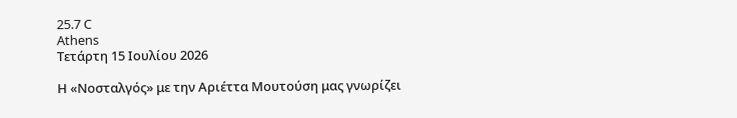25.7 C
Athens
Τετάρτη 15 Ιουλίου 2026

Η «Νοσταλγός» με την Αριέττα Μουτούση μας γνωρίζει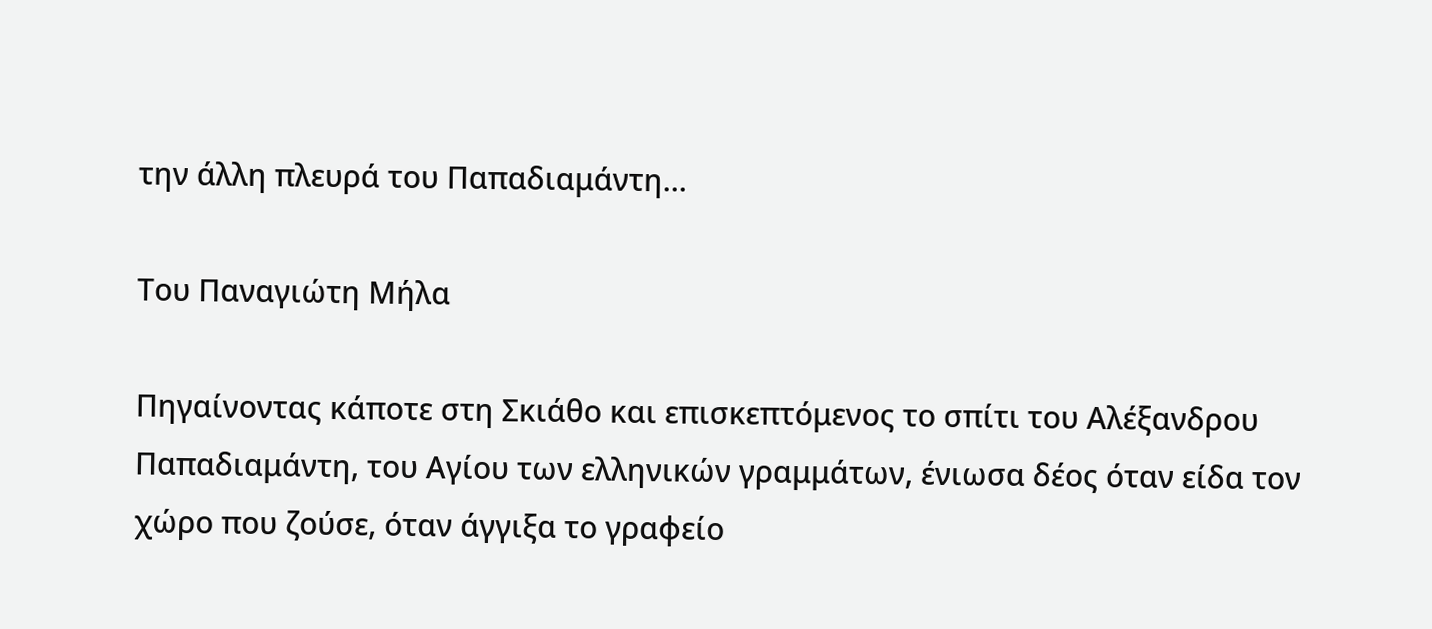την άλλη πλευρά του Παπαδιαμάντη…

Του Παναγιώτη Μήλα

Πηγαίνοντας κάποτε στη Σκιάθο και επισκεπτόμενος το σπίτι του Αλέξανδρου Παπαδιαμάντη, του Αγίου των ελληνικών γραμμάτων, ένιωσα δέος όταν είδα τον χώρο που ζούσε, όταν άγγιξα το γραφείο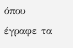όπου έγραφε τα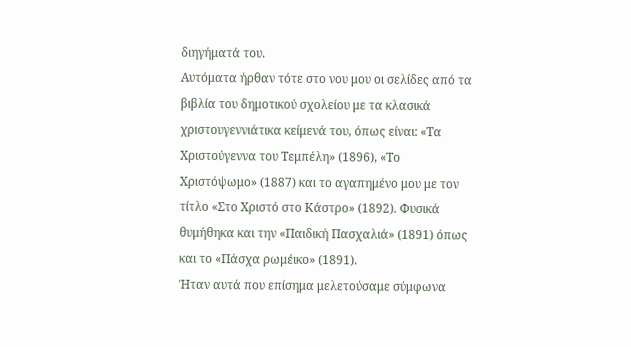διηγήματά του.
Αυτόματα ήρθαν τότε στο νου μου οι σελίδες από τα βιβλία του δημοτικού σχολείου με τα κλασικά χριστουγεννιάτικα κείμενά του, όπως είναι: «Τα Χριστούγεννα του Τεμπέλη» (1896), «Το Χριστόψωμο» (1887) και το αγαπημένο μου με τον τίτλο «Στο Χριστό στο Κάστρο» (1892). Φυσικά θυμήθηκα και την «Παιδική Πασχαλιά» (1891) όπως και το «Πάσχα ρωμέικο» (1891).
Ήταν αυτά που επίσημα μελετούσαμε σύμφωνα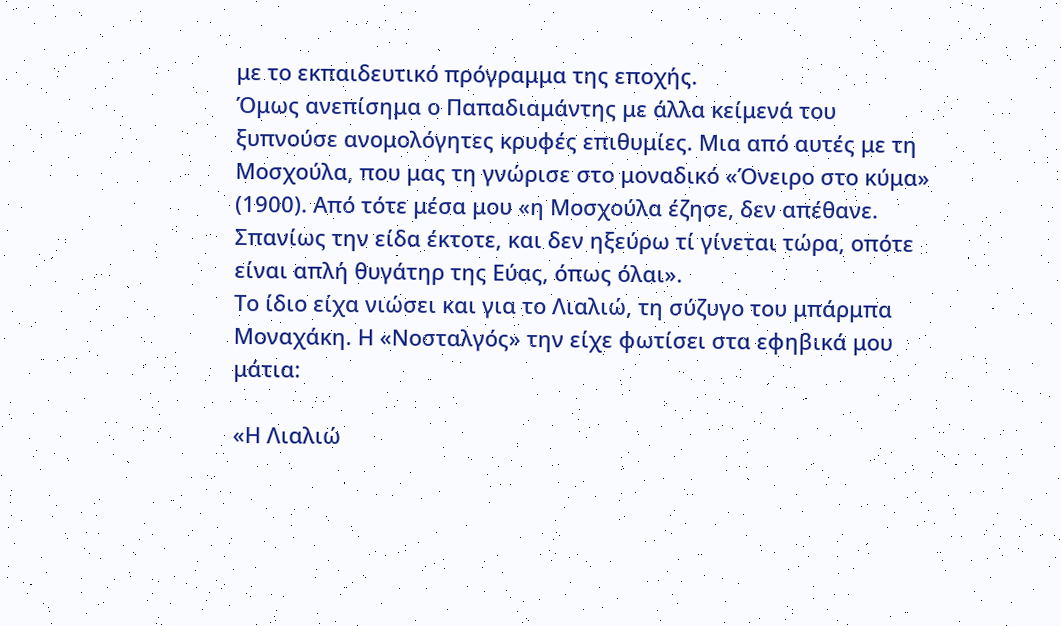με το εκπαιδευτικό πρόγραμμα της εποχής.
Όμως ανεπίσημα ο Παπαδιαμάντης με άλλα κείμενά του ξυπνούσε ανομολόγητες κρυφές επιθυμίες. Μια από αυτές με τη Μοσχούλα, που μας τη γνώρισε στο μοναδικό «Όνειρο στο κύμα» (1900). Από τότε μέσα μου «η Μοσχούλα έζησε, δεν απέθανε. Σπανίως την είδα έκτοτε, και δεν ηξεύρω τί γίνεται τώρα, οπότε είναι απλή θυγάτηρ της Εύας, όπως όλαι».
Το ίδιο είχα νιώσει και για το Λιαλιώ, τη σύζυγο του μπάρμπα Μοναχάκη. Η «Νοσταλγός» την είχε φωτίσει στα εφηβικά μου μάτια:

«Η Λιαλιώ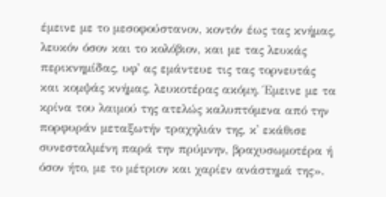έμεινε με το μεσοφούστανον, κοντόν έως τας κνήμας, λευκόν όσον και το κολόβιον, και με τας λευκάς περικνημίδας, υφ᾽ ας εμάντευε τις τας τορνευτάς και κομψάς κνήμας, λευκοτέρας ακόμη. Έμεινε με τα κρίνα του λαιμού της ατελώς καλυπτόμενα από την πορφυράν μεταξωτήν τραχηλιάν της, κ᾽ εκάθισε συνεσταλμένη παρά την πρύμνην, βραχυσωμοτέρα ή όσον ήτο, με το μέτριον και χαρίεν ανάστημά της».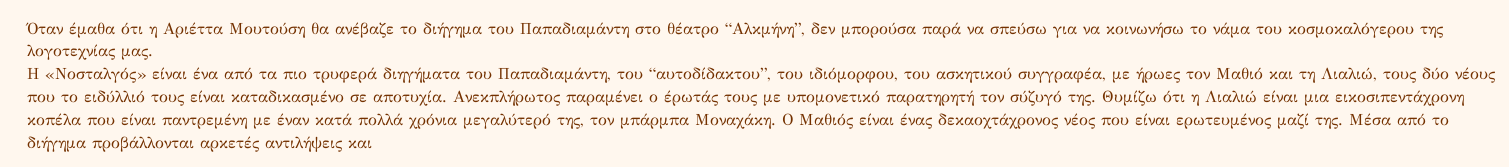Όταν έμαθα ότι η Αριέττα Μουτούση θα ανέβαζε το διήγημα του Παπαδιαμάντη στο θέατρο “Αλκμήνη”, δεν μπορούσα παρά να σπεύσω για να κοινωνήσω το νάμα του κοσμοκαλόγερου της λογοτεχνίας μας.
Η «Νοσταλγός» είναι ένα από τα πιο τρυφερά διηγήματα του Παπαδιαμάντη, του “αυτοδίδακτου”, του ιδιόμορφου, του ασκητικού συγγραφέα, με ήρωες τον Μαθιό και τη Λιαλιώ, τους δύο νέους που το ειδύλλιό τους είναι καταδικασμένο σε αποτυχία. Ανεκπλήρωτος παραμένει ο έρωτάς τους με υπομονετικό παρατηρητή τον σύζυγό της. Θυμίζω ότι η Λιαλιώ είναι μια εικοσιπεντάχρονη κοπέλα που είναι παντρεμένη με έναν κατά πολλά χρόνια μεγαλύτερό της, τον μπάρμπα Μοναχάκη. Ο Μαθιός είναι ένας δεκαοχτάχρονος νέος που είναι ερωτευμένος μαζί της. Μέσα από το διήγημα προβάλλονται αρκετές αντιλήψεις και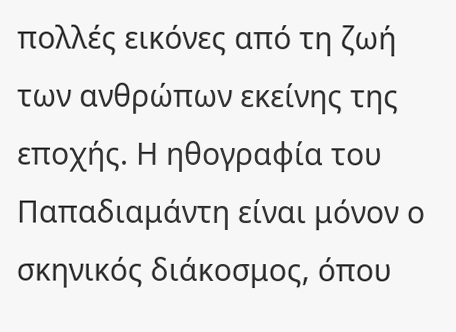πολλές εικόνες από τη ζωή των ανθρώπων εκείνης της εποχής. Η ηθογραφία του Παπαδιαμάντη είναι μόνον ο σκηνικός διάκοσμος, όπου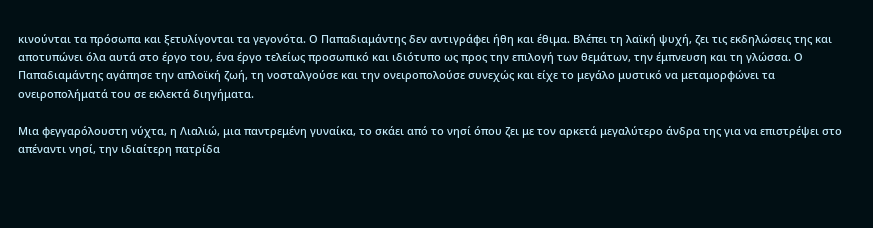κινούνται τα πρόσωπα και ξετυλίγονται τα γεγονότα. Ο Παπαδιαμάντης δεν αντιγράφει ήθη και έθιμα. Βλέπει τη λαϊκή ψυχή, ζει τις εκδηλώσεις της και αποτυπώνει όλα αυτά στο έργο του, ένα έργο τελείως προσωπικό και ιδιότυπο ως προς την επιλογή των θεμάτων, την έμπνευση και τη γλώσσα. Ο Παπαδιαμάντης αγάπησε την απλοϊκή ζωή, τη νοσταλγούσε και την ονειροπολούσε συνεχώς και είχε το μεγάλο μυστικό να μεταμορφώνει τα ονειροπολήματά του σε εκλεκτά διηγήματα.

Μια φεγγαρόλουστη νύχτα, η Λιαλιώ, μια παντρεμένη γυναίκα, το σκάει από το νησί όπου ζει με τον αρκετά μεγαλύτερo άνδρα της για να επιστρέψει στο απέναντι νησί, την ιδιαίτερη πατρίδα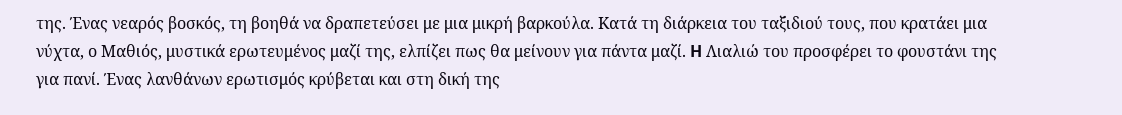της. Ένας νεαρός βοσκός, τη βοηθά να δραπετεύσει με μια μικρή βαρκούλα. Kατά τη διάρκεια του ταξιδιού τους, που κρατάει μια νύχτα, ο Mαθιός, μυστικά ερωτευμένος μαζί της, ελπίζει πως θα μείνουν για πάντα μαζί. H Λιαλιώ του προσφέρει το φουστάνι της για πανί. Ένας λανθάνων ερωτισμός κρύβεται και στη δική της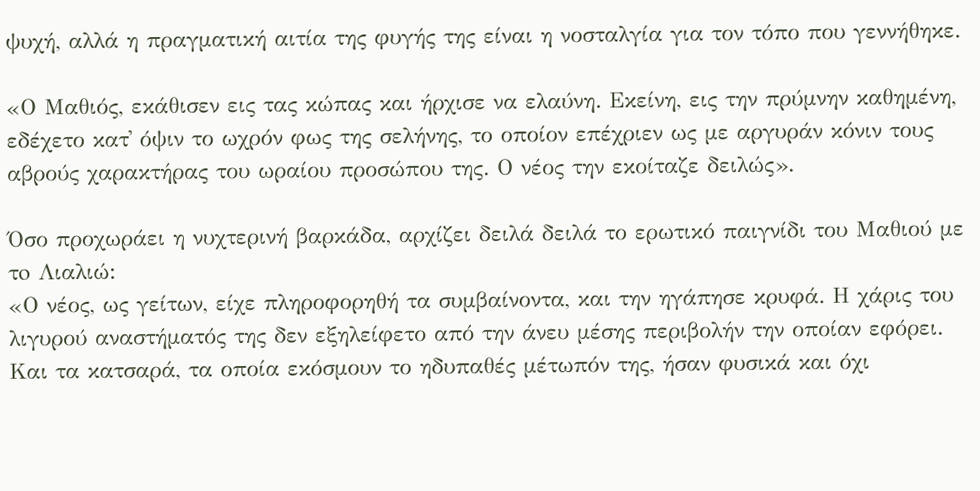ψυχή, αλλά η πραγματική αιτία της φυγής της είναι η νοσταλγία για τον τόπο που γεννήθηκε.

«Ο Μαθιός, εκάθισεν εις τας κώπας και ήρχισε να ελαύνη. Εκείνη, εις την πρύμνην καθημένη, εδέχετο κατ᾽ όψιν το ωχρόν φως της σελήνης, το οποίον επέχριεν ως με αργυράν κόνιν τους αβρούς χαρακτήρας του ωραίου προσώπου της. Ο νέος την εκοίταζε δειλώς».

Όσο προχωράει η νυχτερινή βαρκάδα, αρχίζει δειλά δειλά το ερωτικό παιγνίδι του Μαθιού με τo Λιαλιώ:
«Ο νέος, ως γείτων, είχε πληροφορηθή τα συμβαίνοντα, και την ηγάπησε κρυφά. Η χάρις του λιγυρού αναστήματός της δεν εξηλείφετο από την άνευ μέσης περιβολήν την οποίαν εφόρει. Και τα κατσαρά, τα οποία εκόσμουν το ηδυπαθές μέτωπόν της, ήσαν φυσικά και όχι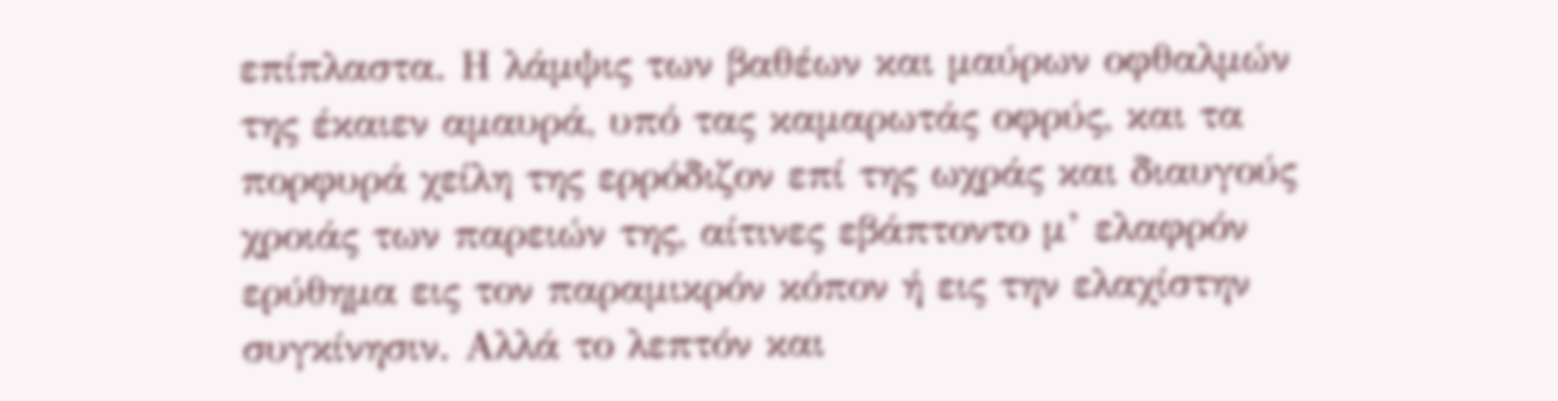επίπλαστα. Η λάμψις των βαθέων και μαύρων οφθαλμών της έκαιεν αμαυρά, υπό τας καμαρωτάς οφρύς, και τα πορφυρά χείλη της ερρόδιζον επί της ωχράς και διαυγούς χροιάς των παρειών της, αίτινες εβάπτοντο μ’ ελαφρόν ερύθημα εις τον παραμικρόν κόπον ή εις την ελαχίστην συγκίνησιν. Αλλά το λεπτόν και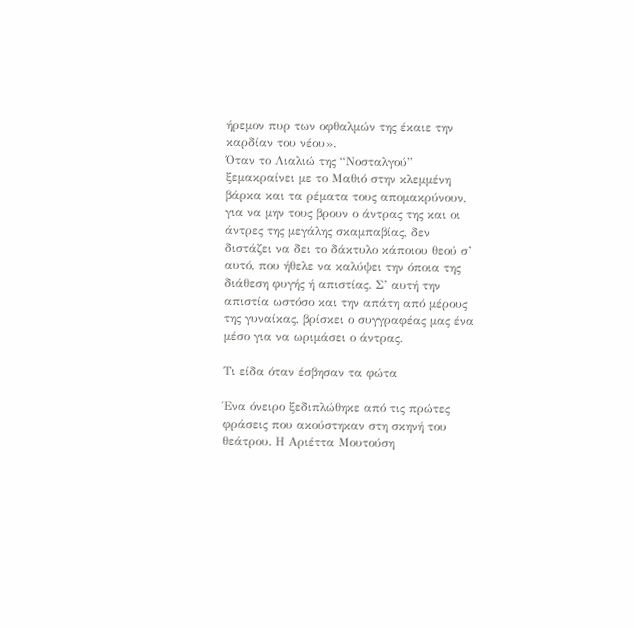ήρεμον πυρ των οφθαλμών της έκαιε την καρδίαν του νέου».
Όταν το Λιαλιώ της “Νοσταλγού” ξεμακραίνει με το Μαθιό στην κλεμμένη βάρκα και τα ρέματα τους απομακρύνουν, για να μην τους βρουν ο άντρας της και οι άντρες της μεγάλης σκαμπαβίας, δεν διστάζει να δει το δάκτυλο κάποιου θεού σ’ αυτό, που ήθελε να καλύψει την όποια της διάθεση φυγής ή απιστίας. Σ’ αυτή την απιστία ωστόσο και την απάτη από μέρους της γυναίκας, βρίσκει ο συγγραφέας μας ένα μέσο για να ωριμάσει ο άντρας.

Τι είδα όταν έσβησαν τα φώτα

Ένα όνειρο ξεδιπλώθηκε από τις πρώτες φράσεις που ακούστηκαν στη σκηνή του θεάτρου. Η Αριέττα Μουτούση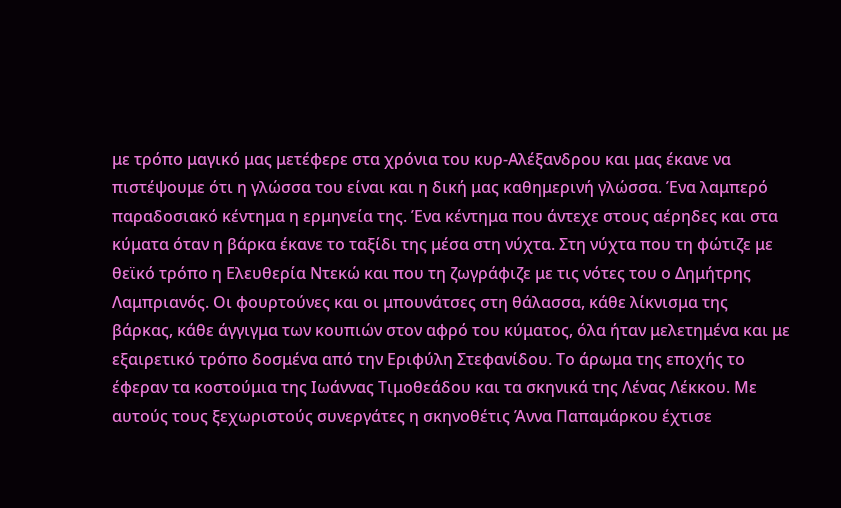με τρόπο μαγικό μας μετέφερε στα χρόνια του κυρ-Αλέξανδρου και μας έκανε να πιστέψουμε ότι η γλώσσα του είναι και η δική μας καθημερινή γλώσσα. Ένα λαμπερό παραδοσιακό κέντημα η ερμηνεία της. Ένα κέντημα που άντεχε στους αέρηδες και στα κύματα όταν η βάρκα έκανε το ταξίδι της μέσα στη νύχτα. Στη νύχτα που τη φώτιζε με θεϊκό τρόπο η Ελευθερία Ντεκώ και που τη ζωγράφιζε με τις νότες του ο Δημήτρης Λαμπριανός. Οι φουρτούνες και οι μπουνάτσες στη θάλασσα, κάθε λίκνισμα της βάρκας, κάθε άγγιγμα των κουπιών στον αφρό του κύματος, όλα ήταν μελετημένα και με εξαιρετικό τρόπο δοσμένα από την Εριφύλη Στεφανίδου. Το άρωμα της εποχής το έφεραν τα κοστούμια της Ιωάννας Τιμοθεάδου και τα σκηνικά της Λένας Λέκκου. Με αυτούς τους ξεχωριστούς συνεργάτες η σκηνοθέτις Άννα Παπαμάρκου έχτισε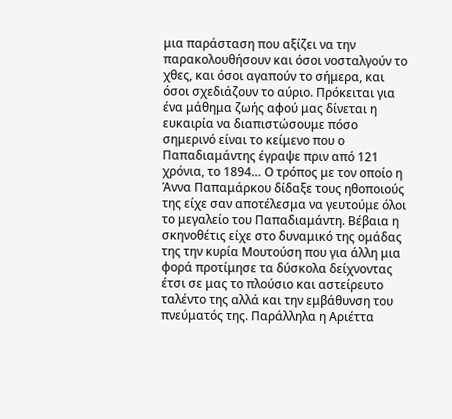μια παράσταση που αξίζει να την παρακολουθήσουν και όσοι νοσταλγούν το χθες, και όσοι αγαπούν το σήμερα, και όσοι σχεδιάζουν το αύριο. Πρόκειται για ένα μάθημα ζωής αφού μας δίνεται η ευκαιρία να διαπιστώσουμε πόσο σημερινό είναι το κείμενο που ο Παπαδιαμάντης έγραψε πριν από 121 χρόνια, το 1894… Ο τρόπος με τον οποίο η Άννα Παπαμάρκου δίδαξε τους ηθοποιούς της είχε σαν αποτέλεσμα να γευτούμε όλοι το μεγαλείο του Παπαδιαμάντη. Βέβαια η σκηνοθέτις είχε στο δυναμικό της ομάδας της την κυρία Μουτούση που για άλλη μια φορά προτίμησε τα δύσκολα δείχνοντας έτσι σε μας το πλούσιο και αστείρευτο ταλέντο της αλλά και την εμβάθυνση του πνεύματός της. Παράλληλα η Αριέττα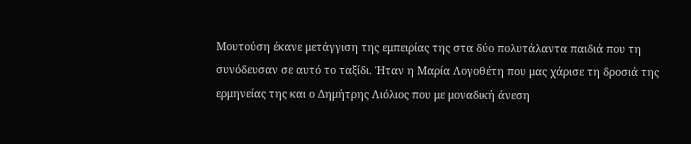Μουτούση έκανε μετάγγιση της εμπειρίας της στα δύο πολυτάλαντα παιδιά που τη συνόδευσαν σε αυτό το ταξίδι. Ήταν η Μαρία Λογοθέτη που μας χάρισε τη δροσιά της ερμηνείας της και ο Δημήτρης Λιόλιος που με μοναδική άνεση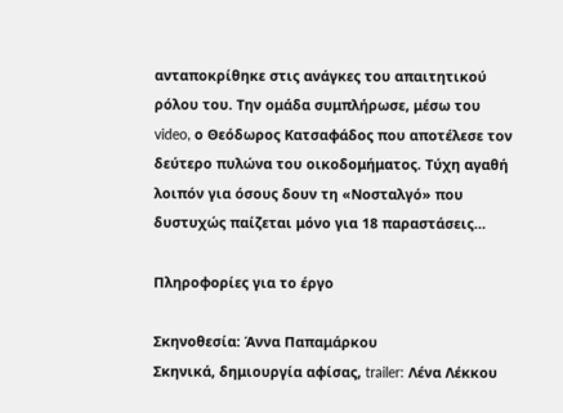ανταποκρίθηκε στις ανάγκες του απαιτητικού ρόλου του. Την ομάδα συμπλήρωσε, μέσω του video, ο Θεόδωρος Κατσαφάδος που αποτέλεσε τον δεύτερο πυλώνα του οικοδομήματος. Τύχη αγαθή λοιπόν για όσους δουν τη «Νοσταλγό» που δυστυχώς παίζεται μόνο για 18 παραστάσεις…

Πληροφορίες για το έργο

Σκηνοθεσία: Άννα Παπαμάρκου
Σκηνικά, δημιουργία αφίσας, trailer: Λένα Λέκκου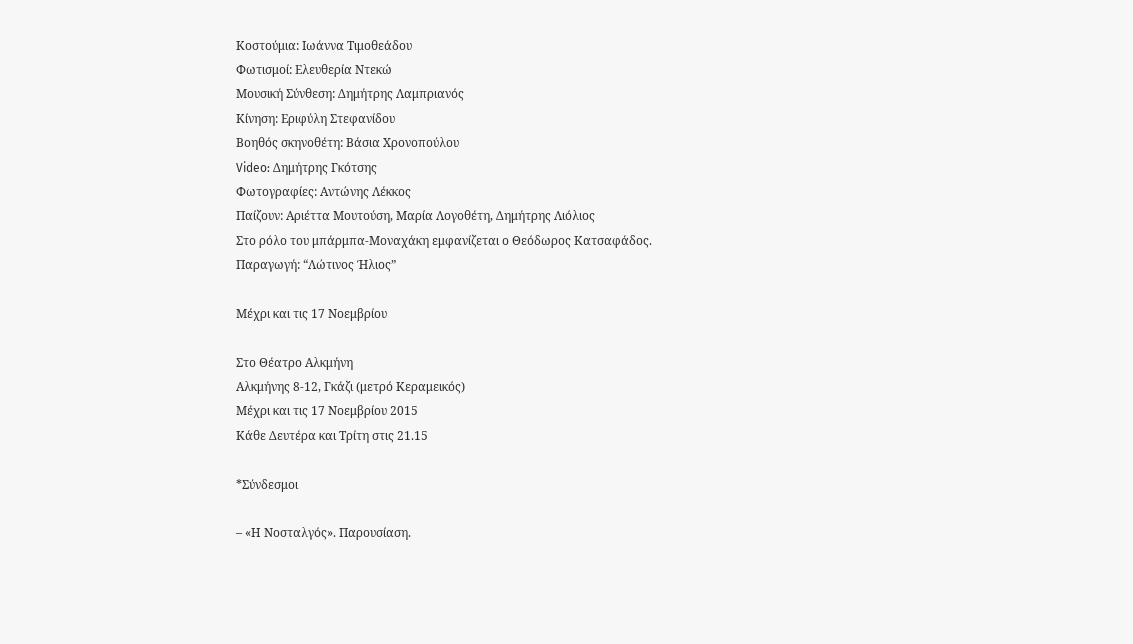Κοστούμια: Ιωάννα Τιμοθεάδου
Φωτισμοί: Ελευθερία Ντεκώ
Μουσική Σύνθεση: Δημήτρης Λαμπριανός
Κίνηση: Εριφύλη Στεφανίδου
Βοηθός σκηνοθέτη: Βάσια Χρονοπούλου
Video: Δημήτρης Γκότσης
Φωτογραφίες: Αντώνης Λέκκος
Παίζουν: Αριέττα Μουτούση, Μαρία Λογοθέτη, Δημήτρης Λιόλιος
Στο ρόλο του μπάρμπα-Μοναχάκη εμφανίζεται ο Θεόδωρος Κατσαφάδος.
Παραγωγή: “Λώτινος Ήλιος”

Μέχρι και τις 17 Νοεμβρίου

Στο Θέατρο Αλκμήνη
Αλκμήνης 8-12, Γκάζι (μετρό Κεραμεικός)
Μέχρι και τις 17 Νοεμβρίου 2015
Κάθε Δευτέρα και Τρίτη στις 21.15

*Σύνδεσμοι

– «Η Νοσταλγός». Παρουσίαση.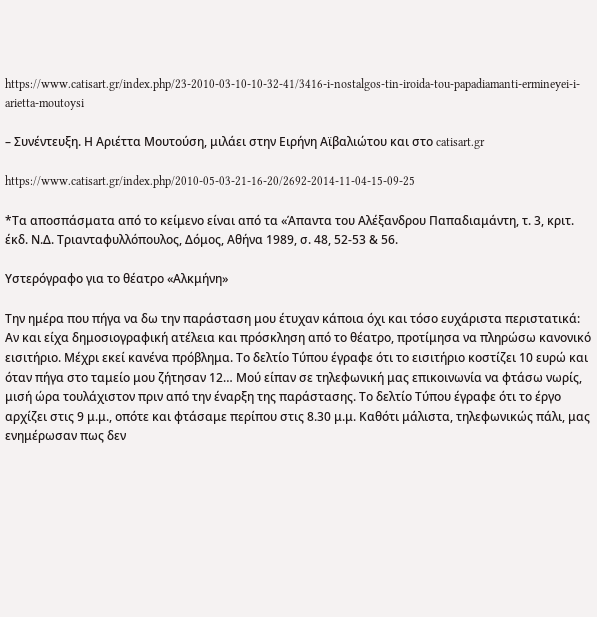https://www.catisart.gr/index.php/23-2010-03-10-10-32-41/3416-i-nostalgos-tin-iroida-tou-papadiamanti-ermineyei-i-arietta-moutoysi

– Συνέντευξη. Η Αριέττα Μουτούση, μιλάει στην Ειρήνη Αϊβαλιώτου και στο catisart.gr

https://www.catisart.gr/index.php/2010-05-03-21-16-20/2692-2014-11-04-15-09-25

*Τα αποσπάσματα από το κείμενο είναι από τα «Άπαντα του Αλέξανδρου Παπαδιαμάντη, τ. 3, κριτ. έκδ. Ν.Δ. Τριανταφυλλόπουλος, Δόμος, Αθήνα 1989, σ. 48, 52-53 & 56.

Υστερόγραφο για το θέατρο «Αλκμήνη»

Την ημέρα που πήγα να δω την παράσταση μου έτυχαν κάποια όχι και τόσο ευχάριστα περιστατικά: Αν και είχα δημοσιογραφική ατέλεια και πρόσκληση από το θέατρο, προτίμησα να πληρώσω κανονικό εισιτήριο. Μέχρι εκεί κανένα πρόβλημα. Το δελτίο Τύπου έγραφε ότι το εισιτήριο κοστίζει 10 ευρώ και όταν πήγα στο ταμείο μου ζήτησαν 12… Μού είπαν σε τηλεφωνική μας επικοινωνία να φτάσω νωρίς, μισή ώρα τουλάχιστον πριν από την έναρξη της παράστασης. Το δελτίο Τύπου έγραφε ότι το έργο αρχίζει στις 9 μ.μ., οπότε και φτάσαμε περίπου στις 8.30 μ.μ. Καθότι μάλιστα, τηλεφωνικώς πάλι, μας ενημέρωσαν πως δεν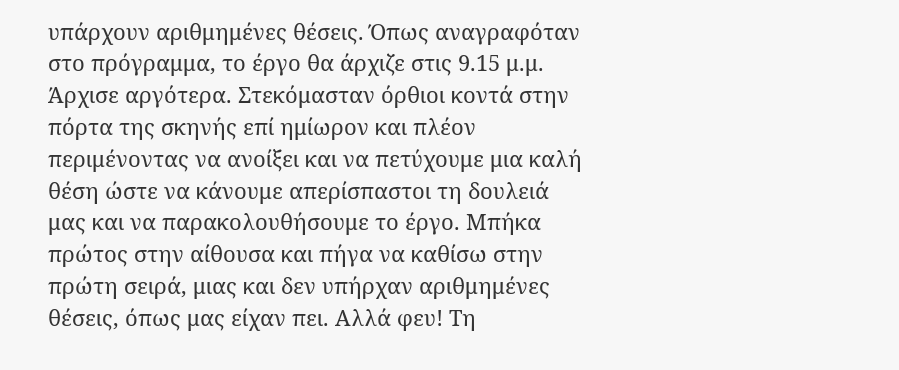υπάρχουν αριθμημένες θέσεις. Όπως αναγραφόταν στο πρόγραμμα, το έργο θα άρχιζε στις 9.15 μ.μ. Άρχισε αργότερα. Στεκόμασταν όρθιοι κοντά στην πόρτα της σκηνής επί ημίωρον και πλέον περιμένοντας να ανοίξει και να πετύχουμε μια καλή θέση ώστε να κάνουμε απερίσπαστοι τη δουλειά μας και να παρακολουθήσουμε το έργο. Μπήκα πρώτος στην αίθουσα και πήγα να καθίσω στην πρώτη σειρά, μιας και δεν υπήρχαν αριθμημένες θέσεις, όπως μας είχαν πει. Αλλά φευ! Τη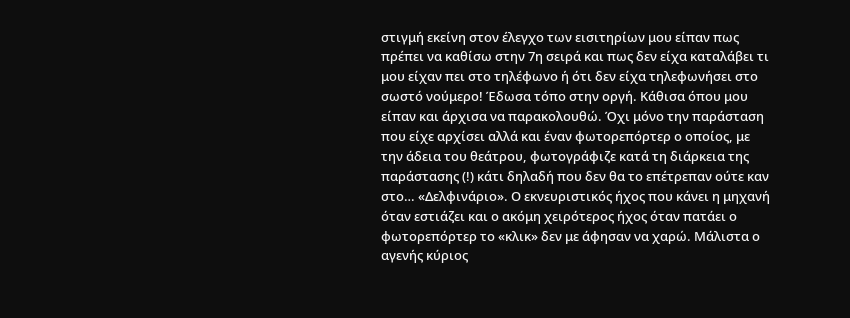στιγμή εκείνη στον έλεγχο των εισιτηρίων μου είπαν πως πρέπει να καθίσω στην 7η σειρά και πως δεν είχα καταλάβει τι μου είχαν πει στο τηλέφωνο ή ότι δεν είχα τηλεφωνήσει στο σωστό νούμερο! Έδωσα τόπο στην οργή. Κάθισα όπου μου είπαν και άρχισα να παρακολουθώ. Όχι μόνο την παράσταση που είχε αρχίσει αλλά και έναν φωτορεπόρτερ ο οποίος, με την άδεια του θεάτρου, φωτογράφιζε κατά τη διάρκεια της παράστασης (!) κάτι δηλαδή που δεν θα το επέτρεπαν ούτε καν στο… «Δελφινάριο». Ο εκνευριστικός ήχος που κάνει η μηχανή όταν εστιάζει και ο ακόμη χειρότερος ήχος όταν πατάει ο φωτορεπόρτερ το «κλικ» δεν με άφησαν να χαρώ. Μάλιστα ο αγενής κύριος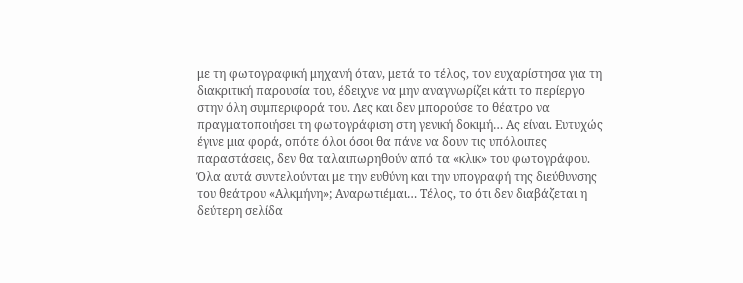με τη φωτογραφική μηχανή όταν, μετά το τέλος, τον ευχαρίστησα για τη διακριτική παρουσία του, έδειχνε να μην αναγνωρίζει κάτι το περίεργο στην όλη συμπεριφορά του. Λες και δεν μπορούσε το θέατρο να πραγματοποιήσει τη φωτογράφιση στη γενική δοκιμή… Ας είναι. Ευτυχώς έγινε μια φορά, οπότε όλοι όσοι θα πάνε να δουν τις υπόλοιπες παραστάσεις, δεν θα ταλαιπωρηθούν από τα «κλικ» του φωτογράφου. Όλα αυτά συντελούνται με την ευθύνη και την υπογραφή της διεύθυνσης του θεάτρου «Αλκμήνη»; Αναρωτιέμαι… Τέλος, το ότι δεν διαβάζεται η δεύτερη σελίδα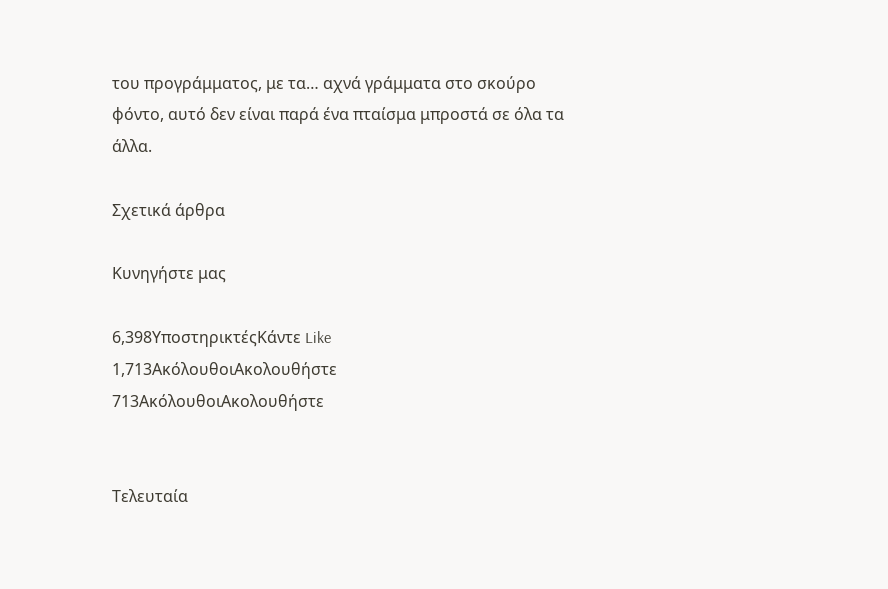του προγράμματος, με τα… αχνά γράμματα στο σκούρο φόντο, αυτό δεν είναι παρά ένα πταίσμα μπροστά σε όλα τα άλλα.

Σχετικά άρθρα

Κυνηγήστε μας

6,398ΥποστηρικτέςΚάντε Like
1,713ΑκόλουθοιΑκολουθήστε
713ΑκόλουθοιΑκολουθήστε


Τελευταία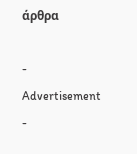άρθρα

- Advertisement -